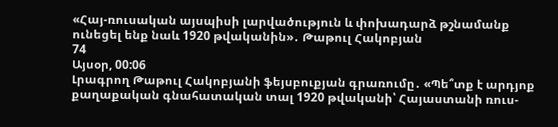«Հայ-ռուսական այսպիսի լարվածություն և փոխադարձ թշնամանք ունեցել ենք նաև 1920 թվականին»․ Թաթուլ Հակոբյան
74
Այսօր, 00:06
Լրագրող Թաթուլ Հակոբյանի ֆեյսբուքյան գրառումը․ «Պե՞տք է արդյոք քաղաքական գնահատական տալ 1920 թվականի՝ Հայաստանի ռուս-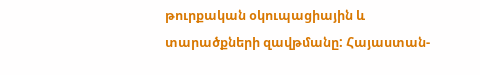թուրքական օկուպացիային և տարածքների զավթմանը: Հայաստան-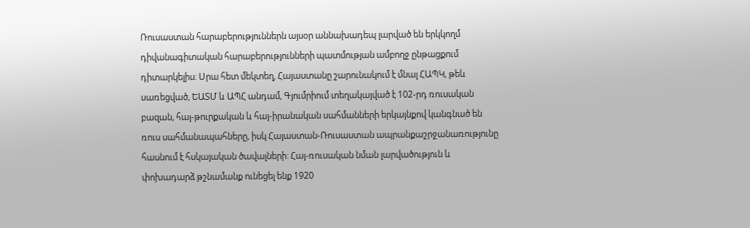Ռուսաստան հարաբերություններն այսօր աննախադեպ լարված են երկկողմ դիվանագիտական հարաբերությունների պատմության ամբողջ ընթացքում դիտարկելիս: Սրա հետ մեկտեղ, Հայաստանը շարունակում է մնալ ՀԱՊԿ, թեև սառեցված, ԵԱՏՄ և ԱՊՀ անդամ, Գյումրիում տեղակայված է 102-րդ ռուսական բազան, հայ-թուրքական և հայ-իրանական սահմանների երկայնքով կանգնած են ռուս սահմանապահները, իսկ Հայաստան-Ռուսաստան ապրանքաշրջանառությունը հասնում է հսկայական ծավալների: Հայ-ռուսական նման լարվածություն և փոխադարձ թշնամանք ունեցել ենք 1920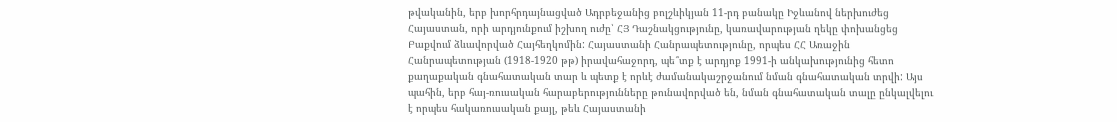թվականին, երբ խորհրդայնացված Ադրբեջանից բոլշևիկյան 11-րդ բանակը Իջևանով ներխուժեց Հայաստան, որի արդյունքում իշխող ուժը՝ ՀՅ Դաշնակցությունը, կառավարության ղեկը փոխանցեց Բաքվում ձևավորված Հայհեղկոմին: Հայաստանի Հանրապետությունը, որպես ՀՀ Առաջին Հանրապետության (1918-1920 թթ) իրավահաջորդ, պե՞տք է արդյոք 1991-ի անկախությունից հետո քաղաքական գնահատական տար և պետք է որևէ ժամանակաշրջանում նման գնահատական տրվի: Այս պահին, երբ հայ-ռուսական հարաբերությունները թունավորված են, նման գնահատական տալը ընկալվելու է որպես հակառուսական քայլ, թեև Հայաստանի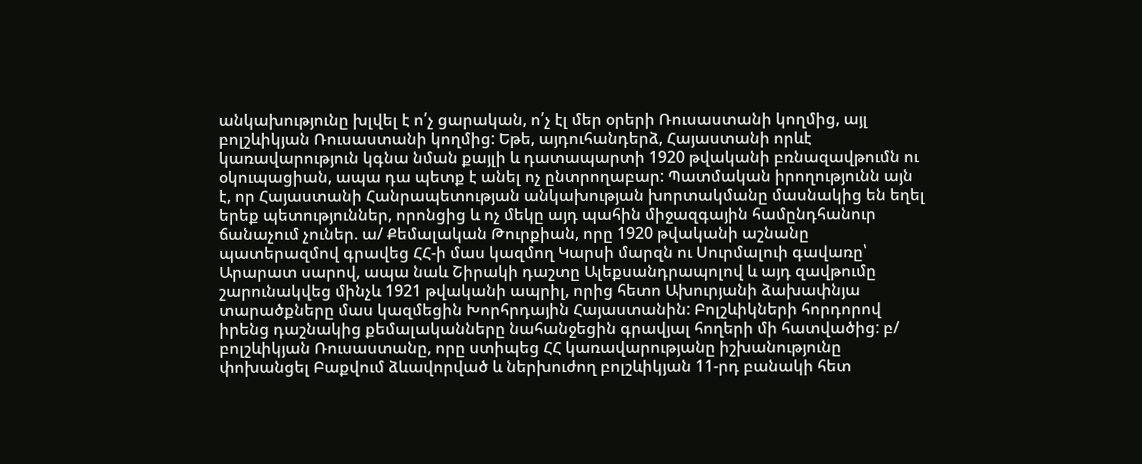անկախությունը խլվել է ո՛չ ցարական, ո՛չ էլ մեր օրերի Ռուսաստանի կողմից, այլ բոլշևիկյան Ռուսաստանի կողմից: Եթե, այդուհանդերձ, Հայաստանի որևէ կառավարություն կգնա նման քայլի և դատապարտի 1920 թվականի բռնազավթումն ու օկուպացիան, ապա դա պետք է անել ոչ ընտրողաբար: Պատմական իրողությունն այն է, որ Հայաստանի Հանրապետության անկախության խորտակմանը մասնակից են եղել երեք պետություններ, որոնցից և ոչ մեկը այդ պահին միջազգային համընդհանուր ճանաչում չուներ. ա/ Քեմալական Թուրքիան, որը 1920 թվականի աշնանը պատերազմով գրավեց ՀՀ-ի մաս կազմող Կարսի մարզն ու Սուրմալուի գավառը՝ Արարատ սարով, ապա նաև Շիրակի դաշտը Ալեքսանդրապոլով և այդ զավթումը շարունակվեց մինչև 1921 թվականի ապրիլ, որից հետո Ախուրյանի ձախափնյա տարածքները մաս կազմեցին Խորհրդային Հայաստանին: Բոլշևիկների հորդորով իրենց դաշնակից քեմալականները նահանջեցին գրավյալ հողերի մի հատվածից: բ/ բոլշևիկյան Ռուսաստանը, որը ստիպեց ՀՀ կառավարությանը իշխանությունը փոխանցել Բաքվում ձևավորված և ներխուժող բոլշևիկյան 11-րդ բանակի հետ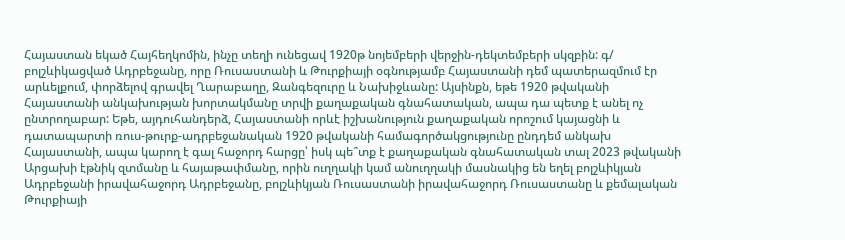Հայաստան եկած Հայհեղկոմին, ինչը տեղի ունեցավ 1920թ նոյեմբերի վերջին-դեկտեմբերի սկզբին: գ/ բոլշևիկացված Ադրբեջանը, որը Ռուսաստանի և Թուրքիայի օգնությամբ Հայաստանի դեմ պատերազմում էր արևելքում, փորձելով գրավել Ղարաբաղը, Զանգեզուրը և Նախիջևանը: Այսինքն, եթե 1920 թվականի Հայաստանի անկախության խորտակմանը տրվի քաղաքական գնահատական, ապա դա պետք է անել ոչ ընտրողաբար: Եթե, այդուհանդերձ, Հայաստանի որևէ իշխանություն քաղաքական որոշում կայացնի և դատապարտի ռուս-թուրք-ադրբեջանական 1920 թվականի համագործակցությունը ընդդեմ անկախ Հայաստանի, ապա կարող է գալ հաջորդ հարցը՝ իսկ պե՞տք է քաղաքական գնահատական տալ 2023 թվականի Արցախի էթնիկ զտմանը և հայաթափմանը, որին ուղղակի կամ անուղղակի մասնակից են եղել բոլշևիկյան Ադրբեջանի իրավահաջորդ Ադրբեջանը, բոլշևիկյան Ռուսաստանի իրավահաջորդ Ռուսաստանը և քեմալական Թուրքիայի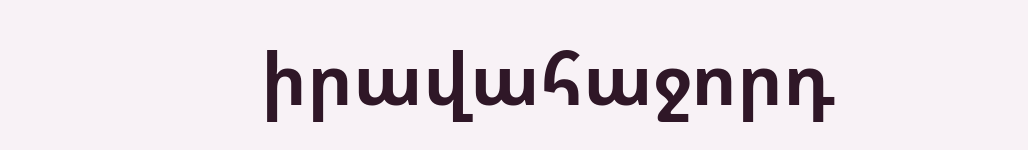իրավահաջորդ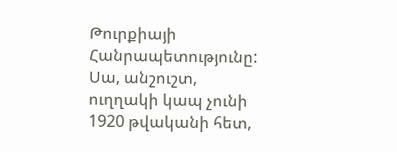Թուրքիայի Հանրապետությունը: Սա, անշուշտ, ուղղակի կապ չունի 1920 թվականի հետ,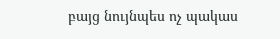բայց նույնպես ոչ պակաս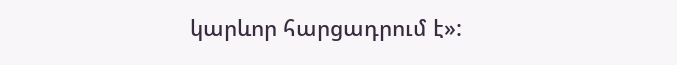կարևոր հարցադրում է»: